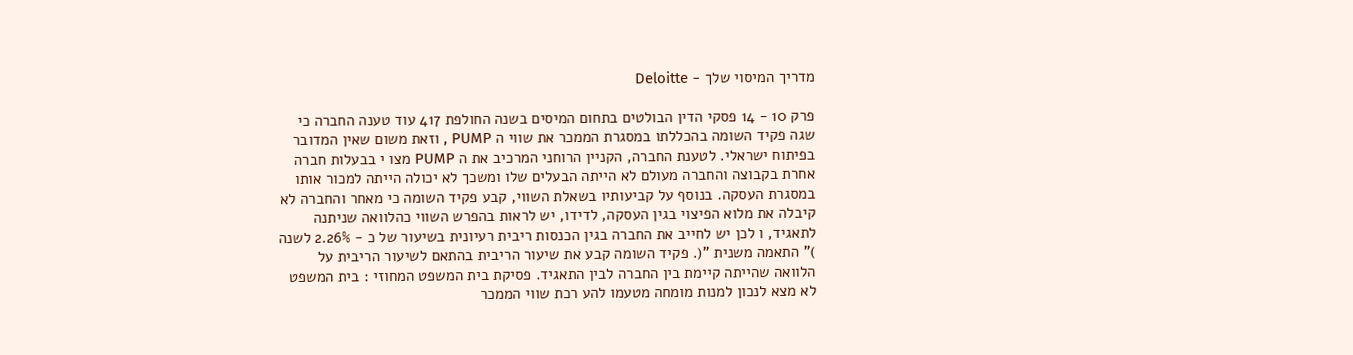מדריך המיסוי שלך - Deloitte

פרק 10 - 14 פסקי הדין הבולטים בתחום המיסים בשנה החולפת 417 עוד טענה החברה כי שגה פקיד השומה בהכללתו במסגרת הממכר את שווי ה PUMP , וזאת משום שאין המדובר בפיתוח ישראלי. לטענת החברה, הקניין הרוחני המרכיב את ה PUMP מצו י בבעלות חברה אחרת בקבוצה והחברה מעולם לא הייתה הבעלים שלו ומשכך לא יכולה הייתה למכור אותו במסגרת העסקה. בנוסף על קביעותיו בשאלת השווי, קבע פקיד השומה כי מאחר והחברה לא קיבלה את מלוא הפיצוי בגין העסקה, לדידו, יש לראות בהפרש השווי כהלוואה שניתנה לתאגיד, ו לכן יש לחייב את החברה בגין הכנסות ריבית רעיונית בשיעור של כ - 2.26% לשנה )" התאמה משנית "(. פקיד השומה קבע את שיעור הריבית בהתאם לשיעור הריבית על הלוואה שהייתה קיימת בין החברה לבין התאגיד. פסיקת בית המשפט המחוזי : בית המשפט לא מצא לנכון למנות מומחה מטעמו להע רכת שווי הממכר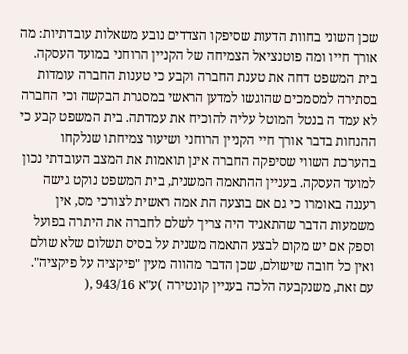שכן השוני בחוות הדעות שסיפקו הצדדים נובע משאלות עובדתיות: מה אורך חייו ומה פוטנציאל הצמיחה של הקניין הרוחני במועד העסקה. בית המשפט דחה את טענת החברה וקבע כי טענות החברה עומדות בסתירה למסמכים שהוגשו למדען הראשי במסגרת הבקשה וכי החברה לא עמד ה בנטל המוטל עליה להוכיח את עמדתה. בית המשפט קבע כי ההנחות בדבר אורך חיי הקניין הרוחני ושיעור צמיחתו שנלקחו בהערכת השווי שסיפקה החברה אינן תואמות את המצב העובדתי נכון למועד העסקה. בעניין ההתאמה המשנית, בית המשפט נוקט גישה רעננה באומרו כי גם אם בוצעה הת אמה ראשית לצורכי מס, אין משמעות הדבר שהתאגיד היה צריך לשלם לחברה את היתרה בפועל וספק אם יש מקום לבצע התאמה משנית על בסיס תשלום שלא שולם ואין כל חובה שישולם, שכן הדבר מהווה מעין "פיקציה על פיקציה". עם זאת, משנקבעה הלכה בעניין קונטירה )ע"א 943/16 ,(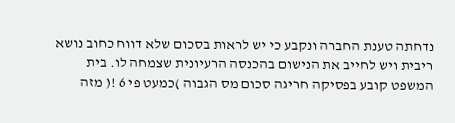נדחתה טענת החברה ונקבע כי יש לראות בסכום שלא דווח כחוב נושא ריבית ויש לחייב את הנישום בהכנסה הרעיונית שצמחה לו. בית המשפט קובע בפסיקה חריגה סכום מס הגבוה )כמעט פי 6 !( מזה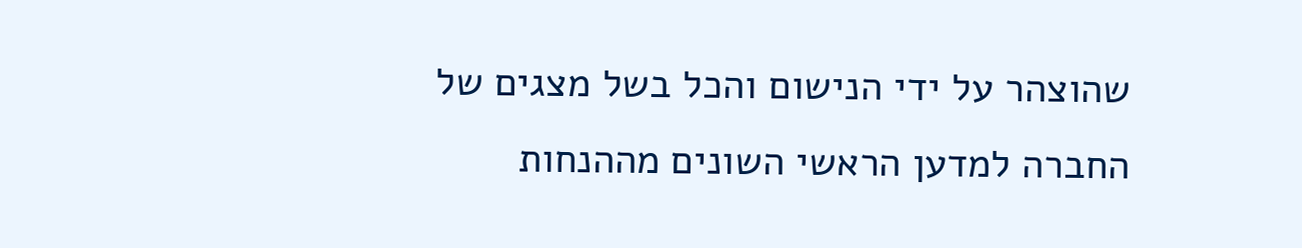שהוצהר על ידי הנישום והכל בשל מצגים של החברה למדען הראשי השונים מההנחות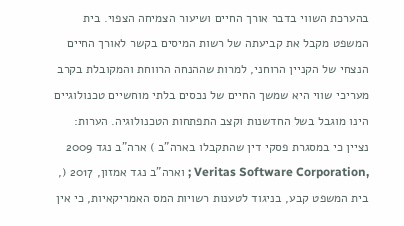בהערכת השווי בדבר אורך החיים ושיעור הצמיחה הצפוי. בית המשפט מקבל את קביעתה של רשות המיסים בקשר לאורך החיים הנצחי של הקניין הרוחני, למרות שההנחה הרווחת והמקובלת בקרב מעריכי שווי היא שמשך החיים של נכסים בלתי מוחשיים טכנולוגיים הינו מוגבל בשל החדשנות וקצב התפתחות הטכנולוגיה. הערות: נציין כי במסגרת פסקי דין שהתקבלו בארה"ב ) ארה"ב נגד 2009 ,Veritas Software Corporation ; וארה"ב נגד אמזון, 2017 (, בית המשפט קבע, בניגוד לטענות רשויות המס האמריקאיות, כי אין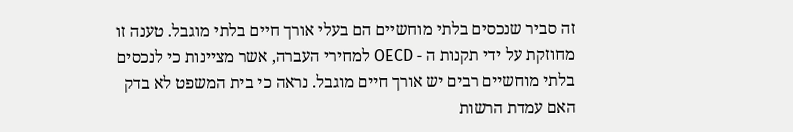זה סביר שנכסים בלתי מוחשיים הם בעלי אורך חיים בלתי מוגבל. טענה זו מחוזקת על ידי תקנות ה - OECD למחירי העברה, אשר מציינות כי לנכסים בלתי מוחשיים רבים יש אורך חיים מוגבל. נראה כי בית המשפט לא בדק האם עמדת הרשות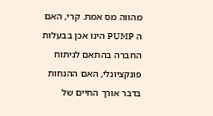מהווה מס אמת. קרי, האם ה PUMP הינו אכן בבעלות החברה בהתאם לניתוח פונקציונלי, האם ההנחות בדבר אורך החיים של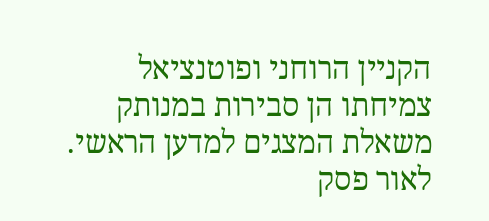הקניין הרוחני ופוטנציאל צמיחתו הן סבירות במנותק משאלת המצגים למדען הראשי. לאור פסק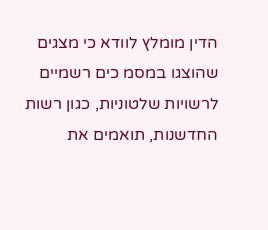הדין מומלץ לוודא כי מצגים שהוצגו במסמ כים רשמיים לרשויות שלטוניות, כגון רשות החדשנות, תואמים את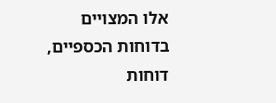אלו המצויים בדוחות הכספיים, דוחות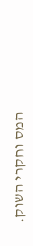המס וחקרי השוק.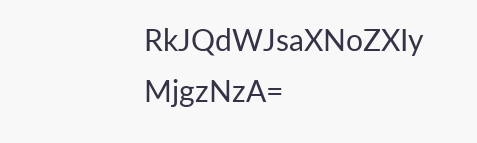RkJQdWJsaXNoZXIy MjgzNzA=